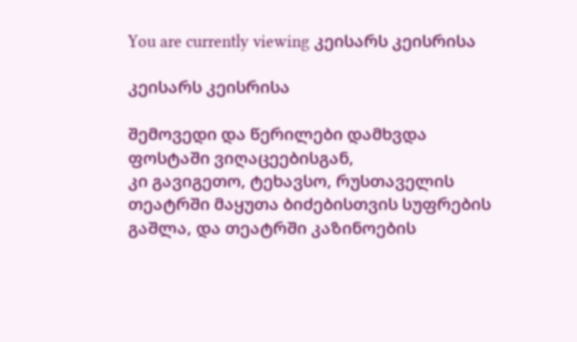You are currently viewing კეისარს კეისრისა

კეისარს კეისრისა

შემოვედი და წერილები დამხვდა ფოსტაში ვიღაცეებისგან,
კი გავიგეთო, ტეხავსო, რუსთაველის თეატრში მაყუთა ბიძებისთვის სუფრების გაშლა, და თეატრში კაზინოების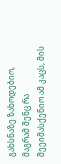გახსნაზე ზახოდებიო, მაგრამ შენც რა შეეიმასქენიო ამ კაცს, მის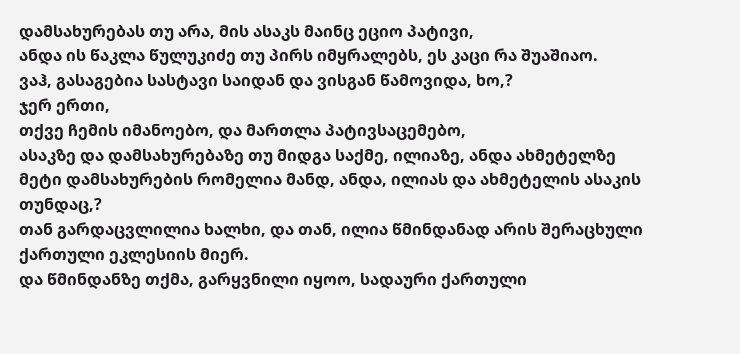დამსახურებას თუ არა, მის ასაკს მაინც ეციო პატივი,
ანდა ის წაკლა წულუკიძე თუ პირს იმყრალებს, ეს კაცი რა შუაშიაო.
ვაჰ, გასაგებია სასტავი საიდან და ვისგან წამოვიდა, ხო,?
ჯერ ერთი,
თქვე ჩემის იმანოებო, და მართლა პატივსაცემებო,
ასაკზე და დამსახურებაზე თუ მიდგა საქმე, ილიაზე, ანდა ახმეტელზე მეტი დამსახურების რომელია მანდ, ანდა, ილიას და ახმეტელის ასაკის თუნდაც,?
თან გარდაცვლილია ხალხი, და თან, ილია წმინდანად არის შერაცხული ქართული ეკლესიის მიერ.
და წმინდანზე თქმა, გარყვნილი იყოო, სადაური ქართული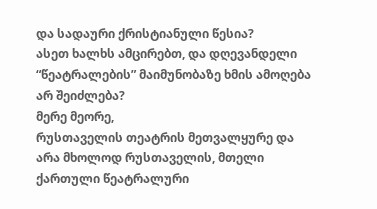და სადაური ქრისტიანული წესია?
ასეთ ხალხს ამცირებთ, და დღევანდელი “წეატრალების” მაიმუნობაზე ხმის ამოღება არ შეიძლება?
მერე მეორე,
რუსთაველის თეატრის მეთვალყურე და არა მხოლოდ რუსთაველის, მთელი ქართული წეატრალური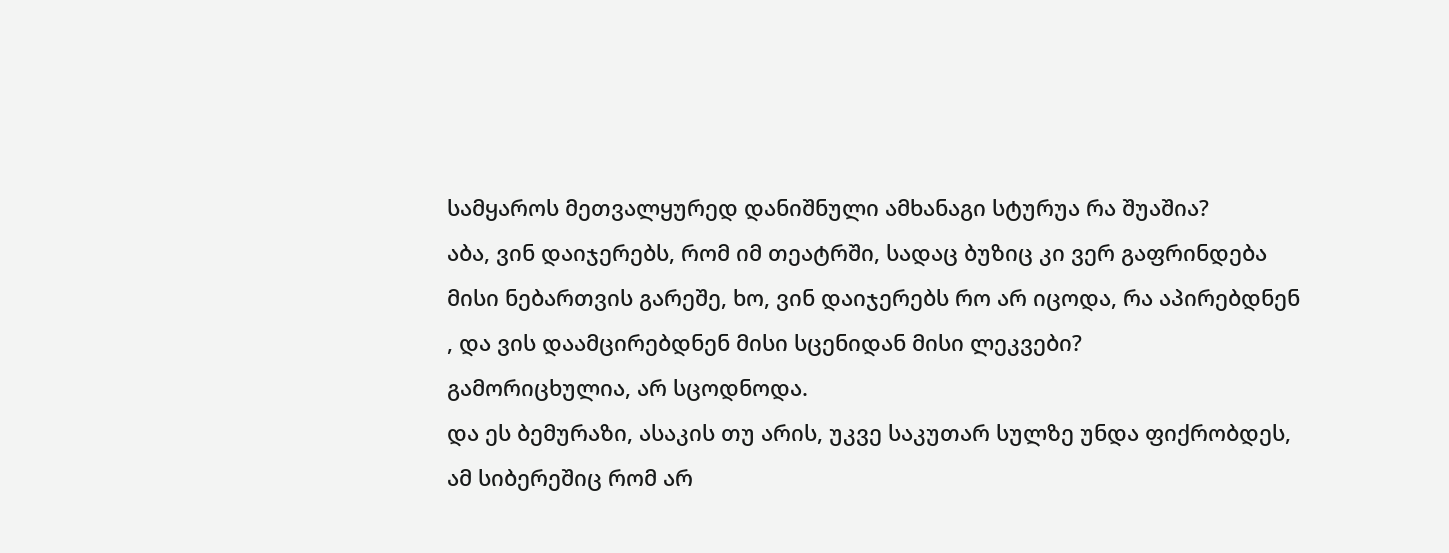სამყაროს მეთვალყურედ დანიშნული ამხანაგი სტურუა რა შუაშია?
აბა, ვინ დაიჯერებს, რომ იმ თეატრში, სადაც ბუზიც კი ვერ გაფრინდება მისი ნებართვის გარეშე, ხო, ვინ დაიჯერებს რო არ იცოდა, რა აპირებდნენ , და ვის დაამცირებდნენ მისი სცენიდან მისი ლეკვები?
გამორიცხულია, არ სცოდნოდა.
და ეს ბემურაზი, ასაკის თუ არის, უკვე საკუთარ სულზე უნდა ფიქრობდეს, ამ სიბერეშიც რომ არ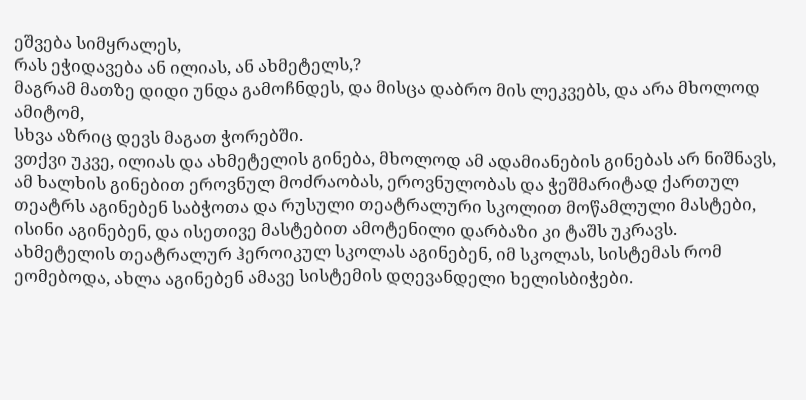ეშვება სიმყრალეს,
რას ეჭიდავება ან ილიას, ან ახმეტელს,?
მაგრამ მათზე დიდი უნდა გამოჩნდეს, და მისცა დაბრო მის ლეკვებს, და არა მხოლოდ ამიტომ,
სხვა აზრიც დევს მაგათ ჭორებში.
ვთქვი უკვე, ილიას და ახმეტელის გინება, მხოლოდ ამ ადამიანების გინებას არ ნიშნავს, ამ ხალხის გინებით ეროვნულ მოძრაობას, ეროვნულობას და ჭეშმარიტად ქართულ თეატრს აგინებენ საბჭოთა და რუსული თეატრალური სკოლით მოწამლული მასტები,
ისინი აგინებენ, და ისეთივე მასტებით ამოტენილი დარბაზი კი ტაშს უკრავს.
ახმეტელის თეატრალურ ჰეროიკულ სკოლას აგინებენ, იმ სკოლას, სისტემას რომ ეომებოდა, ახლა აგინებენ ამავე სისტემის დღევანდელი ხელისბიჭები.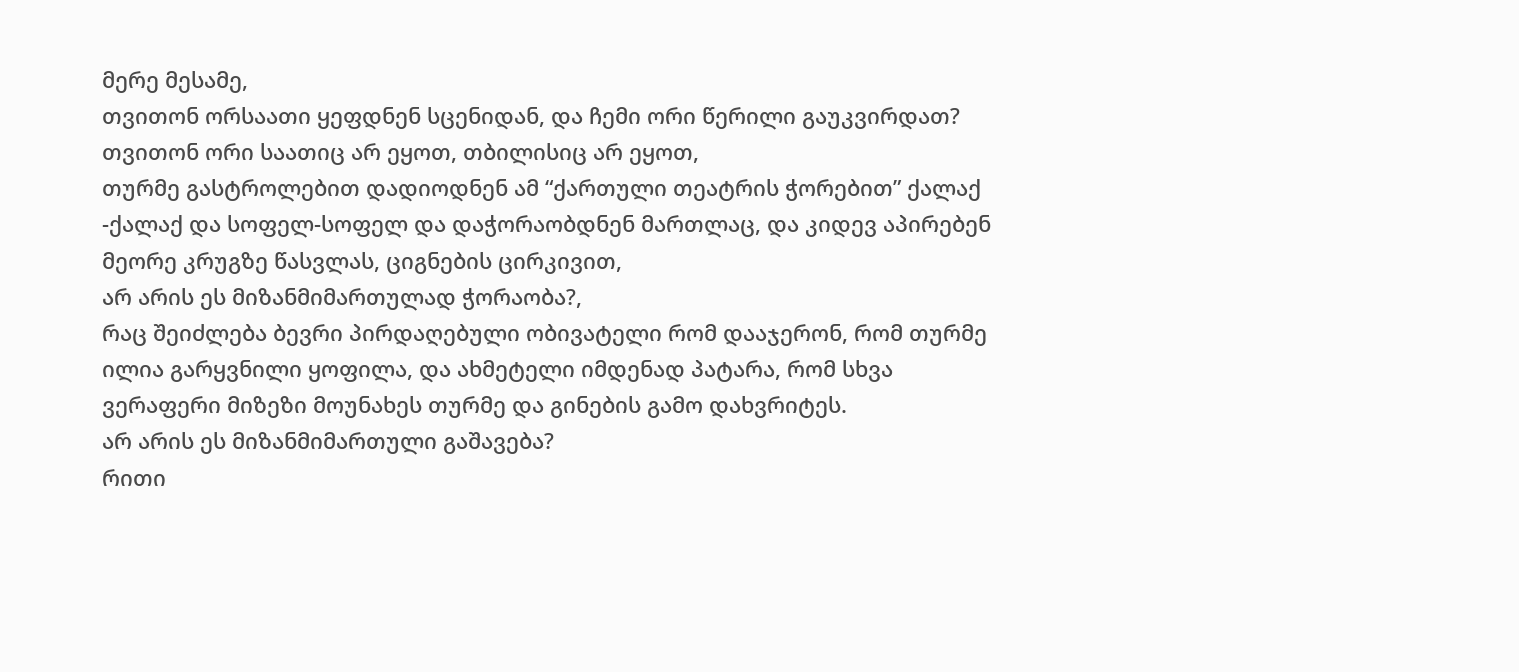მერე მესამე,
თვითონ ორსაათი ყეფდნენ სცენიდან, და ჩემი ორი წერილი გაუკვირდათ?
თვითონ ორი საათიც არ ეყოთ, თბილისიც არ ეყოთ,
თურმე გასტროლებით დადიოდნენ ამ “ქართული თეატრის ჭორებით” ქალაქ -ქალაქ და სოფელ-სოფელ და დაჭორაობდნენ მართლაც, და კიდევ აპირებენ მეორე კრუგზე წასვლას, ციგნების ცირკივით,
არ არის ეს მიზანმიმართულად ჭორაობა?,
რაც შეიძლება ბევრი პირდაღებული ობივატელი რომ დააჯერონ, რომ თურმე ილია გარყვნილი ყოფილა, და ახმეტელი იმდენად პატარა, რომ სხვა ვერაფერი მიზეზი მოუნახეს თურმე და გინების გამო დახვრიტეს.
არ არის ეს მიზანმიმართული გაშავება?
რითი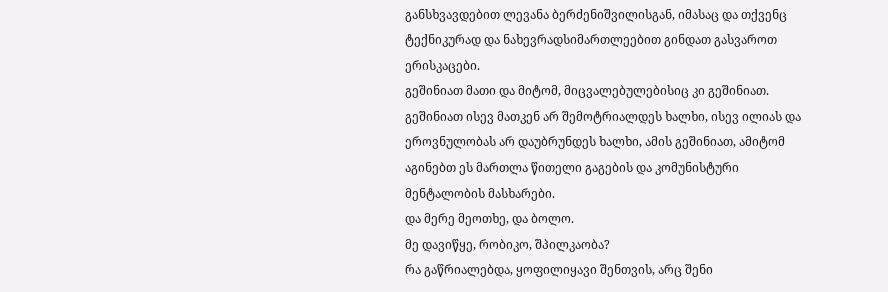განსხვავდებით ლევანა ბერძენიშვილისგან, იმასაც და თქვენც ტექნიკურად და ნახევრადსიმართლეებით გინდათ გასვაროთ ერისკაცები.
გეშინიათ მათი და მიტომ, მიცვალებულებისიც კი გეშინიათ.
გეშინიათ ისევ მათკენ არ შემოტრიალდეს ხალხი, ისევ ილიას და ეროვნულობას არ დაუბრუნდეს ხალხი, ამის გეშინიათ, ამიტომ აგინებთ ეს მართლა წითელი გაგების და კომუნისტური მენტალობის მასხარები.
და მერე მეოთხე, და ბოლო.
მე დავიწყე, რობიკო, შპილკაობა?
რა გაწრიალებდა, ყოფილიყავი შენთვის, არც შენი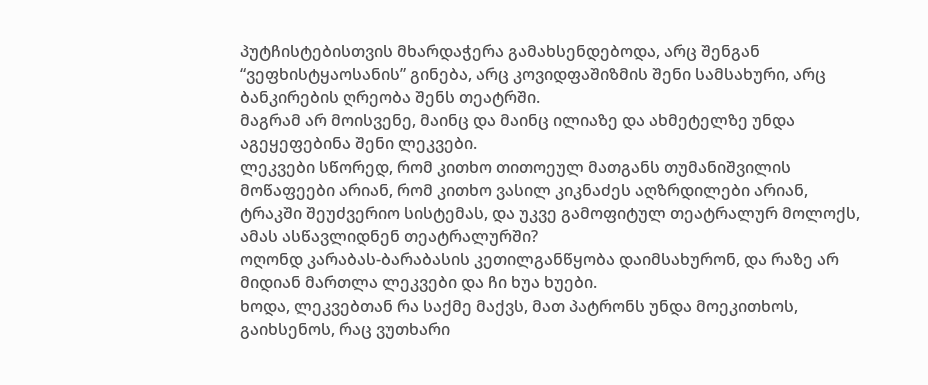პუტჩისტებისთვის მხარდაჭერა გამახსენდებოდა, არც შენგან “ვეფხისტყაოსანის” გინება, არც კოვიდფაშიზმის შენი სამსახური, არც ბანკირების ღრეობა შენს თეატრში.
მაგრამ არ მოისვენე, მაინც და მაინც ილიაზე და ახმეტელზე უნდა აგეყეფებინა შენი ლეკვები.
ლეკვები სწორედ, რომ კითხო თითოეულ მათგანს თუმანიშვილის მოწაფეები არიან, რომ კითხო ვასილ კიკნაძეს აღზრდილები არიან,
ტრაკში შეუძვერიო სისტემას, და უკვე გამოფიტულ თეატრალურ მოლოქს, ამას ასწავლიდნენ თეატრალურში?
ოღონდ კარაბას-ბარაბასის კეთილგანწყობა დაიმსახურონ, და რაზე არ მიდიან მართლა ლეკვები და ჩი ხუა ხუები.
ხოდა, ლეკვებთან რა საქმე მაქვს, მათ პატრონს უნდა მოეკითხოს,
გაიხსენოს, რაც ვუთხარი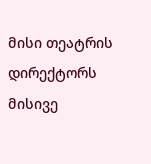მისი თეატრის დირექტორს მისივე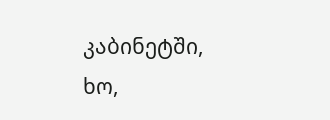კაბინეტში,
ხო,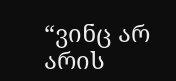“ვინც არ არის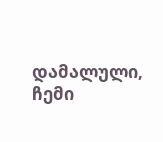დამალული, ჩემი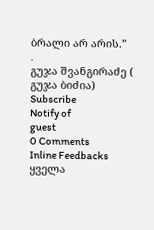ბრალი არ არის.”
.
გუჯა შვანგირაძე ( გუჯა ბიძია)
Subscribe
Notify of
guest
0 Comments
Inline Feedbacks
ყველა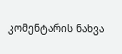კომენტარის ნახვა